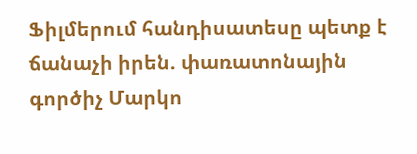Ֆիլմերում հանդիսատեսը պետք է ճանաչի իրեն. փառատոնային գործիչ Մարկո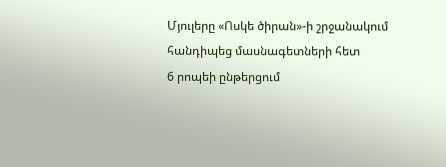Մյուլերը «Ոսկե ծիրան»-ի շրջանակում հանդիպեց մասնագետների հետ
6 րոպեի ընթերցում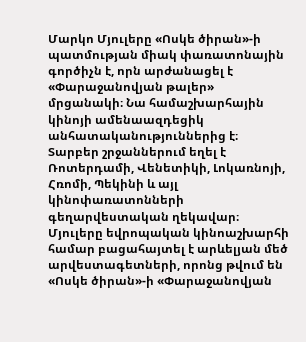Մարկո Մյուլերը «Ոսկե ծիրան»-ի պատմության միակ փառատոնային գործիչն է, որն արժանացել է «Փարաջանովյան թալեր» մրցանակի։ Նա համաշխարհային կինոյի ամենաազդեցիկ անհատականություններից է։ Տարբեր շրջաններում եղել է Ռոտերդամի, Վենետիկի, Լոկառնոյի, Հռոմի, Պեկինի և այլ կինոփառատոնների գեղարվեստական ղեկավար։ Մյուլերը եվրոպական կինոաշխարհի համար բացահայտել է արևելյան մեծ արվեստագետների, որոնց թվում են «Ոսկե ծիրան»-ի «Փարաջանովյան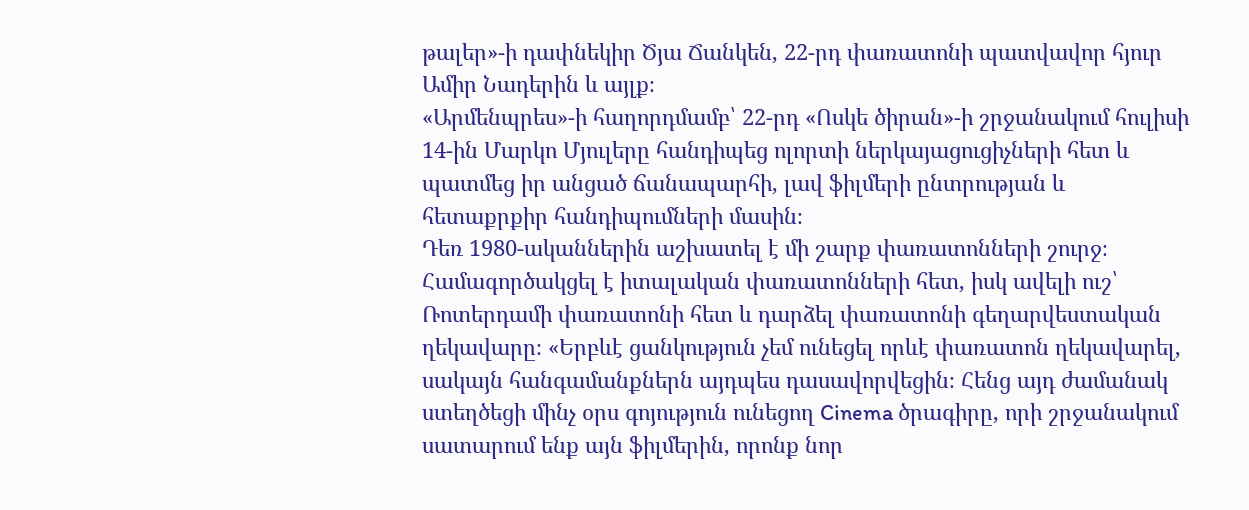թալեր»-ի դափնեկիր Ծյա Ճանկեն, 22-րդ փառատոնի պատվավոր հյուր Ամիր Նադերին և այլք։
«Արմենպրես»-ի հաղորդմամբ՝ 22-րդ «Ոսկե ծիրան»-ի շրջանակում հուլիսի 14-ին Մարկո Մյուլերը հանդիպեց ոլորտի ներկայացուցիչների հետ և պատմեց իր անցած ճանապարհի, լավ ֆիլմերի ընտրության և հետաքրքիր հանդիպումների մասին։
Դեռ 1980-ականներին աշխատել է մի շարք փառատոնների շուրջ։ Համագործակցել է իտալական փառատոնների հետ, իսկ ավելի ուշ՝ Ռոտերդամի փառատոնի հետ և դարձել փառատոնի գեղարվեստական ղեկավարը։ «Երբևէ ցանկություն չեմ ունեցել որևէ փառատոն ղեկավարել, սակայն հանգամանքներն այդպես դասավորվեցին։ Հենց այդ ժամանակ ստեղծեցի մինչ օրս գոյություն ունեցող Cinema ծրագիրը, որի շրջանակում սատարում ենք այն ֆիլմերին, որոնք նոր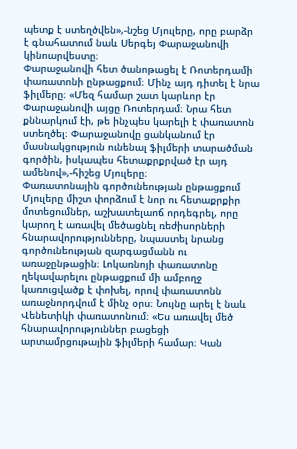պետք է ստեղծվեն»,-նշեց Մյուլերը, որը բարձր է գնահատում նաև Սերգեյ Փարաջանովի կինոարվեստը։
Փարաջանովի հետ ծանոթացել է Ռոտերդամի փառատոնի ընթացքում։ Մինչ այդ դիտել է նրա ֆիլմերը։ «Մեզ համար շատ կարևոր էր Փարաջանովի այցը Ռոտերդամ։ Նրա հետ քննարկում էի, թե ինչպես կարելի է փառատոն ստեղծել։ Փարաջանովը ցանկանում էր մասնակցություն ունենալ ֆիլմերի տարածման գործին, իսկապես հետաքրքրված էր այդ ամենով»,-հիշեց Մյուլերը։
Փառատոնային գործունեության ընթացքում Մյուլերը միշտ փորձում է նոր ու հետաքրքիր մոտեցումներ, աշխատելաոճ որդեգրել, որը կարող է առավել մեծացնել ռեժիսորների հնարավորությունները, նպաստել նրանց գործունեության զարգացմանն ու առաջընթացին։ Լոկառնոյի փառատոնը ղեկավարելու ընթացքում մի ամբողջ կառուցվածք է փոխել, որով փառատոնն առաջնորդվում է մինչ օրս։ Նույնը արել է նաև Վենետիկի փառատոնում։ «Ես առավել մեծ հնարավորություններ բացեցի արտամրցութային ֆիլմերի համար։ Կան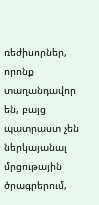ռեժիսորներ, որոնք տաղանդավոր են, բայց պատրաստ չեն ներկայանալ մրցութային ծրագրերում,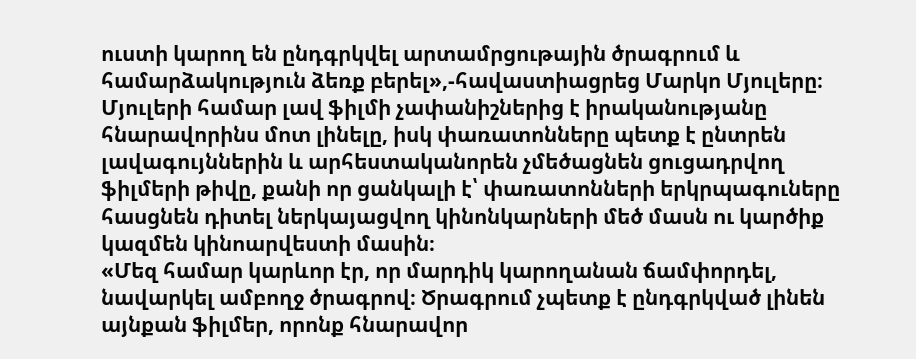ուստի կարող են ընդգրկվել արտամրցութային ծրագրում և համարձակություն ձեռք բերել»,-հավաստիացրեց Մարկո Մյուլերը։
Մյուլերի համար լավ ֆիլմի չափանիշներից է իրականությանը հնարավորինս մոտ լինելը, իսկ փառատոնները պետք է ընտրեն լավագույններին և արհեստականորեն չմեծացնեն ցուցադրվող ֆիլմերի թիվը, քանի որ ցանկալի է՝ փառատոնների երկրպագուները հասցնեն դիտել ներկայացվող կինոնկարների մեծ մասն ու կարծիք կազմեն կինոարվեստի մասին։
«Մեզ համար կարևոր էր, որ մարդիկ կարողանան ճամփորդել, նավարկել ամբողջ ծրագրով։ Ծրագրում չպետք է ընդգրկված լինեն այնքան ֆիլմեր, որոնք հնարավոր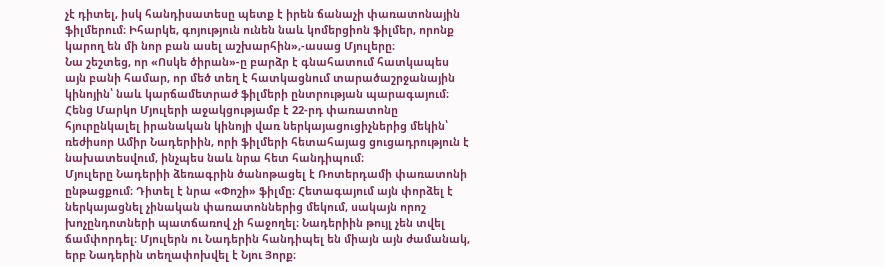չէ դիտել, իսկ հանդիսատեսը պետք է իրեն ճանաչի փառատոնային ֆիլմերում։ Իհարկե, գոյություն ունեն նաև կոմերցիոն ֆիլմեր, որոնք կարող են մի նոր բան ասել աշխարհին»,-ասաց Մյուլերը։
Նա շեշտեց, որ «Ոսկե ծիրան»-ը բարձր է գնահատում հատկապես այն բանի համար, որ մեծ տեղ է հատկացնում տարածաշրջանային կինոյին՝ նաև կարճամետրաժ ֆիլմերի ընտրության պարագայում։
Հենց Մարկո Մյուլերի աջակցությամբ է 22-րդ փառատոնը հյուրընկալել իրանական կինոյի վառ ներկայացուցիչներից մեկին՝ ռեժիսոր Ամիր Նադերիին, որի ֆիլմերի հետահայաց ցուցադրություն է նախատեսվում, ինչպես նաև նրա հետ հանդիպում։
Մյուլերը Նադերիի ձեռագրին ծանոթացել է Ռոտերդամի փառատոնի ընթացքում։ Դիտել է նրա «Փոշի» ֆիլմը։ Հետագայում այն փորձել է ներկայացնել չինական փառատոններից մեկում, սակայն որոշ խոչընդոտների պատճառով չի հաջողել։ Նադերիին թույլ չեն տվել ճամփորդել։ Մյուլերն ու Նադերին հանդիպել են միայն այն ժամանակ, երբ Նադերին տեղափոխվել է Նյու Յորք։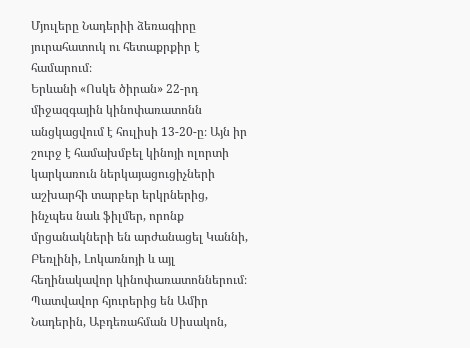Մյուլերը Նադերիի ձեռագիրը յուրահատուկ ու հետաքրքիր է համարում։
Երևանի «Ոսկե ծիրան» 22-րդ միջազգային կինոփառատոնն անցկացվում է հուլիսի 13-20-ը։ Այն իր շուրջ է համախմբել կինոյի ոլորտի կարկառուն ներկայացուցիչների աշխարհի տարբեր երկրներից, ինչպես նաև ֆիլմեր, որոնք մրցանակների են արժանացել Կաննի, Բեռլինի, Լոկառնոյի և այլ հեղինակավոր կինոփառատոններում։
Պատվավոր հյուրերից են Ամիր Նադերին, Աբդեռահման Սիսակոն,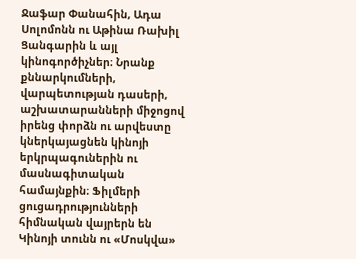Ջաֆար Փանահին, Ադա Սոլոմոնն ու Աթինա Ռախիլ Ցանգարին և այլ կինոգործիչներ։ Նրանք քննարկումների, վարպետության դասերի, աշխատարանների միջոցով իրենց փորձն ու արվեստը կներկայացնեն կինոյի երկրպագուներին ու մասնագիտական համայնքին։ Ֆիլմերի ցուցադրությունների հիմնական վայրերն են Կինոյի տունն ու «Մոսկվա»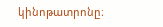կինոթատրոնը։